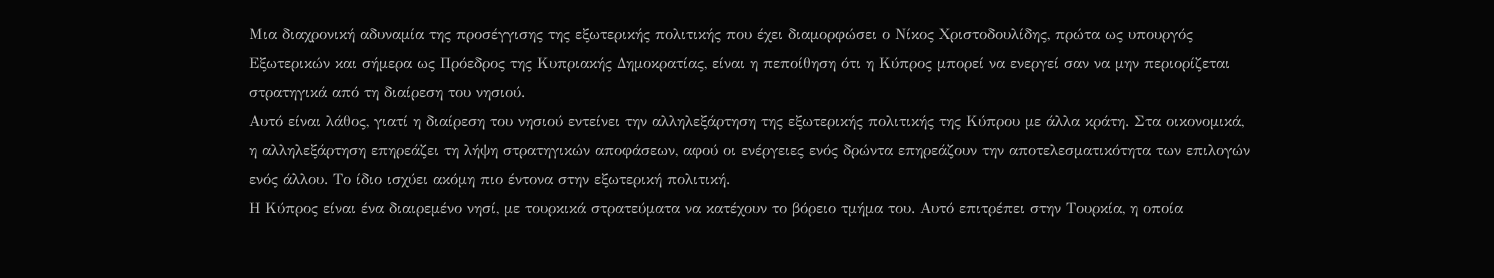Μια διαχρονική αδυναμία της προσέγγισης της εξωτερικής πολιτικής που έχει διαμορφώσει ο Νίκος Χριστοδουλίδης, πρώτα ως υπουργός Εξωτερικών και σήμερα ως Πρόεδρος της Κυπριακής Δημοκρατίας, είναι η πεποίθηση ότι η Κύπρος μπορεί να ενεργεί σαν να μην περιορίζεται στρατηγικά από τη διαίρεση του νησιού.
Αυτό είναι λάθος, γιατί η διαίρεση του νησιού εντείνει την αλληλεξάρτηση της εξωτερικής πολιτικής της Κύπρου με άλλα κράτη. Στα οικονομικά, η αλληλεξάρτηση επηρεάζει τη λήψη στρατηγικών αποφάσεων, αφού οι ενέργειες ενός δρώντα επηρεάζουν την αποτελεσματικότητα των επιλογών ενός άλλου. Το ίδιο ισχύει ακόμη πιο έντονα στην εξωτερική πολιτική.
Η Κύπρος είναι ένα διαιρεμένο νησί, με τουρκικά στρατεύματα να κατέχουν το βόρειο τμήμα του. Αυτό επιτρέπει στην Τουρκία, η οποία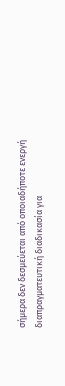σήμερα δεν δεσμεύεται από οποιαδήποτε ενεργή διαπραγματευτική διαδικασία για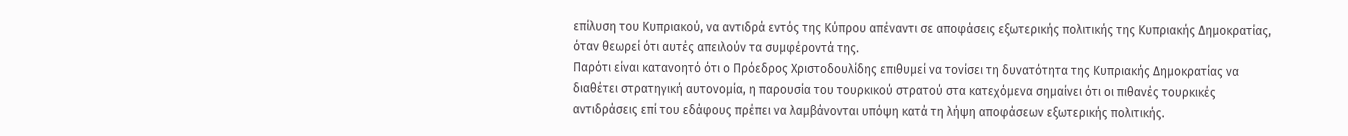επίλυση του Κυπριακού, να αντιδρά εντός της Κύπρου απέναντι σε αποφάσεις εξωτερικής πολιτικής της Κυπριακής Δημοκρατίας, όταν θεωρεί ότι αυτές απειλούν τα συμφέροντά της.
Παρότι είναι κατανοητό ότι ο Πρόεδρος Χριστοδουλίδης επιθυμεί να τονίσει τη δυνατότητα της Κυπριακής Δημοκρατίας να διαθέτει στρατηγική αυτονομία, η παρουσία του τουρκικού στρατού στα κατεχόμενα σημαίνει ότι οι πιθανές τουρκικές αντιδράσεις επί του εδάφους πρέπει να λαμβάνονται υπόψη κατά τη λήψη αποφάσεων εξωτερικής πολιτικής.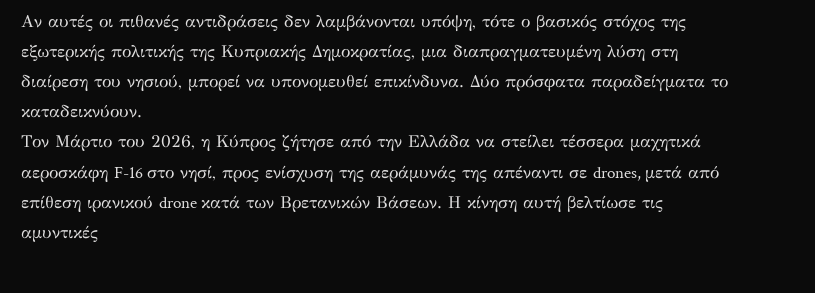Αν αυτές οι πιθανές αντιδράσεις δεν λαμβάνονται υπόψη, τότε ο βασικός στόχος της εξωτερικής πολιτικής της Κυπριακής Δημοκρατίας, μια διαπραγματευμένη λύση στη
διαίρεση του νησιού, μπορεί να υπονομευθεί επικίνδυνα. Δύο πρόσφατα παραδείγματα το καταδεικνύουν.
Τον Μάρτιο του 2026, η Κύπρος ζήτησε από την Ελλάδα να στείλει τέσσερα μαχητικά αεροσκάφη F-16 στο νησί, προς ενίσχυση της αεράμυνάς της απέναντι σε drones, μετά από επίθεση ιρανικού drone κατά των Βρετανικών Βάσεων. Η κίνηση αυτή βελτίωσε τις αμυντικές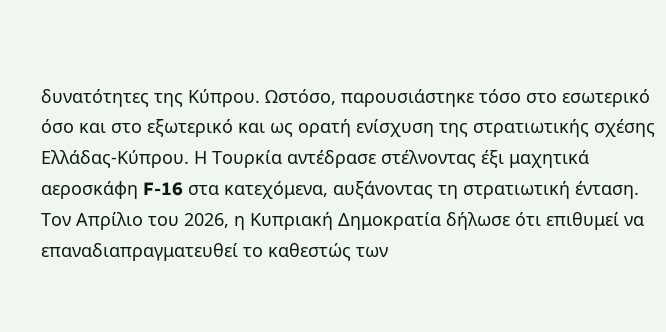δυνατότητες της Κύπρου. Ωστόσο, παρουσιάστηκε τόσο στο εσωτερικό όσο και στο εξωτερικό και ως ορατή ενίσχυση της στρατιωτικής σχέσης Ελλάδας-Κύπρου. Η Τουρκία αντέδρασε στέλνοντας έξι μαχητικά αεροσκάφη F-16 στα κατεχόμενα, αυξάνοντας τη στρατιωτική ένταση.
Τον Απρίλιο του 2026, η Κυπριακή Δημοκρατία δήλωσε ότι επιθυμεί να επαναδιαπραγματευθεί το καθεστώς των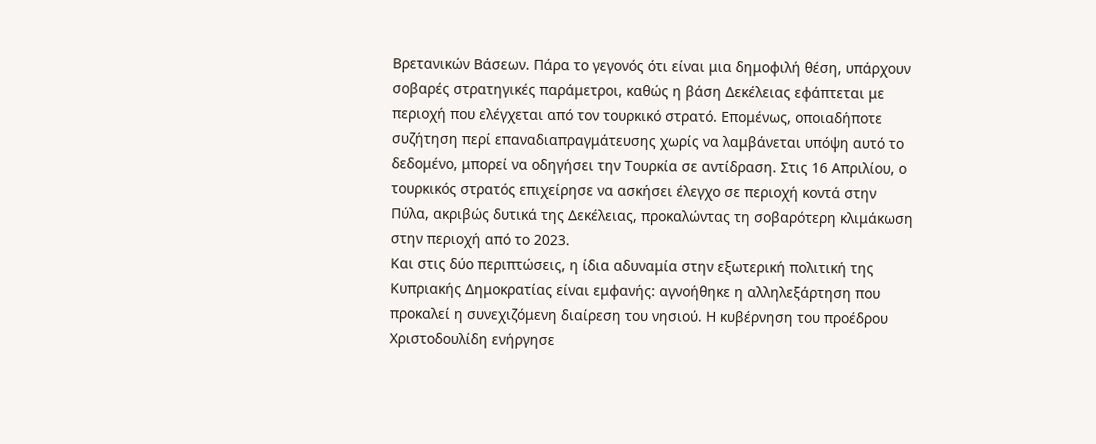Βρετανικών Βάσεων. Πάρα το γεγονός ότι είναι μια δημοφιλή θέση, υπάρχουν σοβαρές στρατηγικές παράμετροι, καθώς η βάση Δεκέλειας εφάπτεται με περιοχή που ελέγχεται από τον τουρκικό στρατό. Επομένως, οποιαδήποτε συζήτηση περί επαναδιαπραγμάτευσης χωρίς να λαμβάνεται υπόψη αυτό το δεδομένο, μπορεί να οδηγήσει την Τουρκία σε αντίδραση. Στις 16 Απριλίου, ο τουρκικός στρατός επιχείρησε να ασκήσει έλεγχο σε περιοχή κοντά στην Πύλα, ακριβώς δυτικά της Δεκέλειας, προκαλώντας τη σοβαρότερη κλιμάκωση στην περιοχή από το 2023.
Και στις δύο περιπτώσεις, η ίδια αδυναμία στην εξωτερική πολιτική της Κυπριακής Δημοκρατίας είναι εμφανής: αγνοήθηκε η αλληλεξάρτηση που προκαλεί η συνεχιζόμενη διαίρεση του νησιού. Η κυβέρνηση του προέδρου Χριστοδουλίδη ενήργησε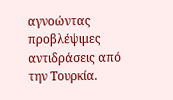αγνοώντας προβλέψιμες αντιδράσεις από την Τουρκία.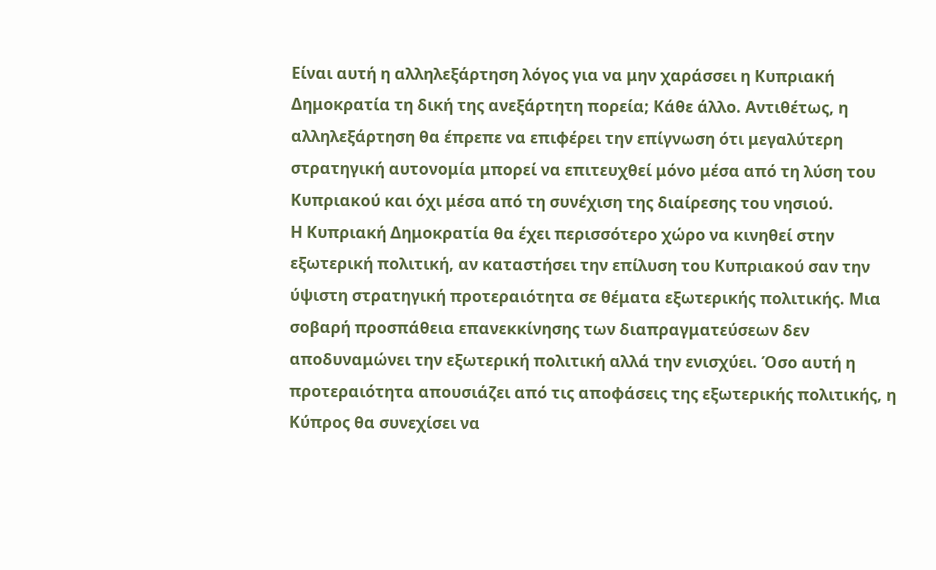Είναι αυτή η αλληλεξάρτηση λόγος για να μην χαράσσει η Κυπριακή Δημοκρατία τη δική της ανεξάρτητη πορεία; Κάθε άλλο. Αντιθέτως, η αλληλεξάρτηση θα έπρεπε να επιφέρει την επίγνωση ότι μεγαλύτερη στρατηγική αυτονομία μπορεί να επιτευχθεί μόνο μέσα από τη λύση του Κυπριακού και όχι μέσα από τη συνέχιση της διαίρεσης του νησιού.
Η Κυπριακή Δημοκρατία θα έχει περισσότερο χώρο να κινηθεί στην εξωτερική πολιτική, αν καταστήσει την επίλυση του Κυπριακού σαν την ύψιστη στρατηγική προτεραιότητα σε θέματα εξωτερικής πολιτικής. Μια σοβαρή προσπάθεια επανεκκίνησης των διαπραγματεύσεων δεν αποδυναμώνει την εξωτερική πολιτική αλλά την ενισχύει. Όσο αυτή η προτεραιότητα απουσιάζει από τις αποφάσεις της εξωτερικής πολιτικής, η Κύπρος θα συνεχίσει να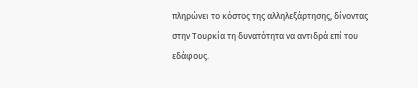πληρώνει το κόστος της αλληλεξάρτησης, δίνοντας στην Τουρκία τη δυνατότητα να αντιδρά επί του εδάφους.